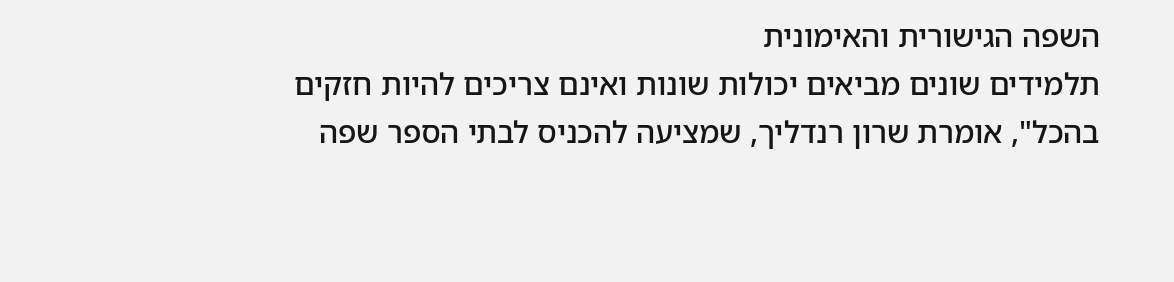השפה הגישורית והאימונית
תלמידים שונים מביאים יכולות שונות ואינם צריכים להיות חזקים בהכל", אומרת שרון רנדליך, שמציעה להכניס לבתי הספר שפה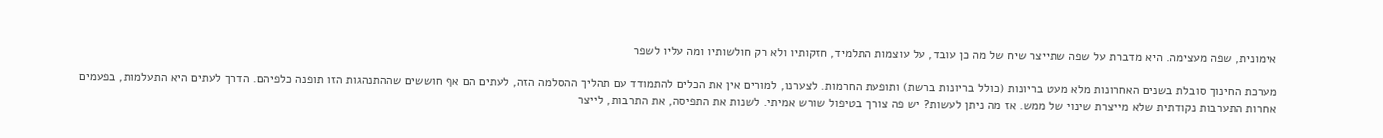אימונית, שפה מעצימה. היא מדברת על שפה שתייצר שיח של מה כן עובד, על עוצמות התלמיד, חזקותיו ולא רק חולשותיו ומה עליו לשפר

מערכת החינוך סובלת בשנים האחרונות מלא מעט בריונות (כולל בריונות ברשת) ותופעת החרמות. לצערנו, למורים אין את הכלים להתמודד עם תהליך ההסלמה הזה, לעתים הם אף חוששים שההתנהגות הזו תופנה כלפיהם. הדרך לעתים היא התעלמות, בפעמים אחרות התערבות נקודתית שלא מייצרת שינוי של ממש. אז מה ניתן לעשות? יש פה צורך בטיפול שורש אמיתי. לשנות את התפיסה, את התרבות, לייצר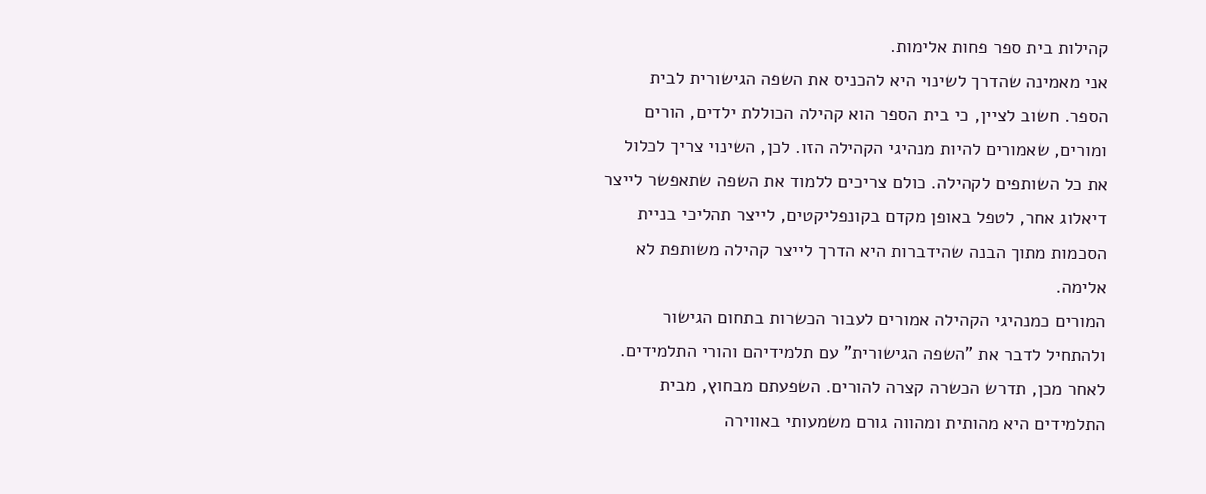קהילות בית ספר פחות אלימות.
אני מאמינה שהדרך לשינוי היא להכניס את השפה הגישורית לבית הספר. חשוב לציין, כי בית הספר הוא קהילה הכוללת ילדים, הורים ומורים, שאמורים להיות מנהיגי הקהילה הזו. לכן, השינוי צריך לכלול את כל השותפים לקהילה. כולם צריכים ללמוד את השפה שתאפשר לייצר דיאלוג אחר, לטפל באופן מקדם בקונפליקטים, לייצר תהליכי בניית הסכמות מתוך הבנה שהידברות היא הדרך לייצר קהילה משותפת לא אלימה.
המורים כמנהיגי הקהילה אמורים לעבור הכשרות בתחום הגישור ולהתחיל לדבר את "השפה הגישורית" עם תלמידיהם והורי התלמידים. לאחר מכן, תדרש הכשרה קצרה להורים. השפעתם מבחוץ, מבית התלמידים היא מהותית ומהווה גורם משמעותי באווירה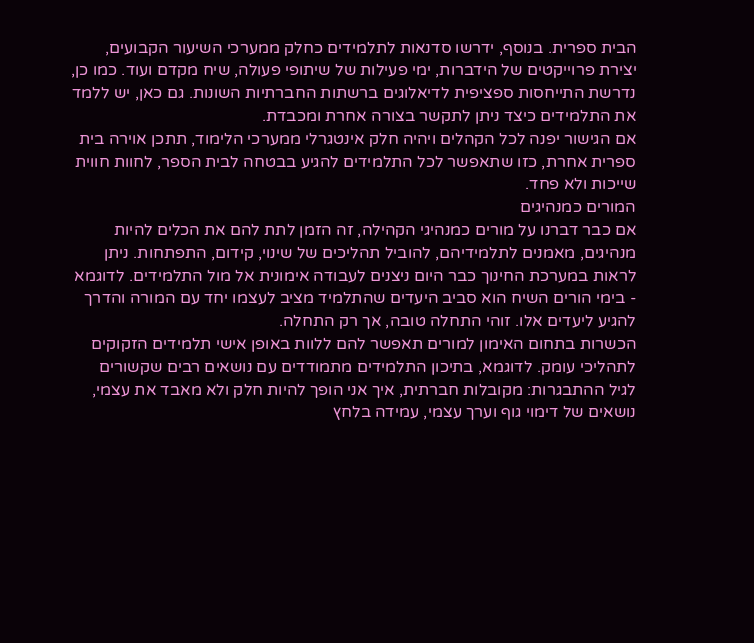הבית ספרית. בנוסף, ידרשו סדנאות לתלמידים כחלק ממערכי השיעור הקבועים, יצירת פרוייקטים של הידברות, ימי פעילות של שיתופי פעולה, שיח מקדם ועוד. כמו כן, נדרשת התייחסות ספציפית לדיאלוגים ברשתות החברתיות השונות. גם כאן, יש ללמד את התלמידים כיצד ניתן לתקשר בצורה אחרת ומכבדת.
אם הגישור יפנה לכל הקהלים ויהיה חלק אינטגרלי ממערכי הלימוד, תתכן אוירה בית ספרית אחרת, כזו שתאפשר לכל התלמידים להגיע בבטחה לבית הספר, לחוות חווית שייכות ולא פחד.
המורים כמנהיגים
אם כבר דברנו על מורים כמנהיגי הקהילה, זה הזמן לתת להם את הכלים להיות מנהיגים, מאמנים לתלמידיהם, להוביל תהליכים של שינוי, קידום, התפתחות. ניתן לראות במערכת החינוך כבר היום ניצנים לעבודה אימונית אל מול התלמידים. לדוגמא - בימי הורים השיח הוא סביב היעדים שהתלמיד מציב לעצמו יחד עם המורה והדרך להגיע ליעדים אלו. זוהי התחלה טובה, אך רק התחלה.
הכשרות בתחום האימון למורים תאפשר להם ללוות באופן אישי תלמידים הזקוקים לתהליכי עומק. לדוגמא, בתיכון התלמידים מתמודדים עם נושאים רבים שקשורים לגיל ההתבגרות: מקובלות חברתית, איך אני הופך להיות חלק ולא מאבד את עצמי, נושאים של דימוי גוף וערך עצמי, עמידה בלחץ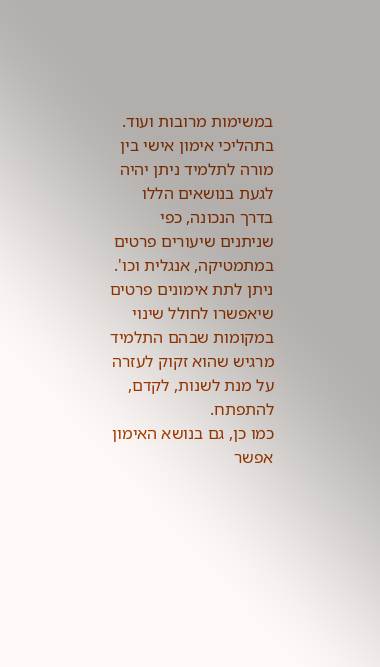במשימות מרובות ועוד. בתהליכי אימון אישי בין מורה לתלמיד ניתן יהיה לגעת בנושאים הללו בדרך הנכונה, כפי שניתנים שיעורים פרטים במתמטיקה, אנגלית וכו'. ניתן לתת אימונים פרטים שיאפשרו לחולל שינוי במקומות שבהם התלמיד מרגיש שהוא זקוק לעזרה על מנת לשנות, לקדם, להתפתח.
כמו כן, גם בנושא האימון אפשר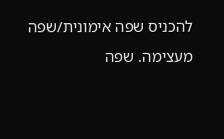להכניס שפה אימונית/שפה מעצימה. שפה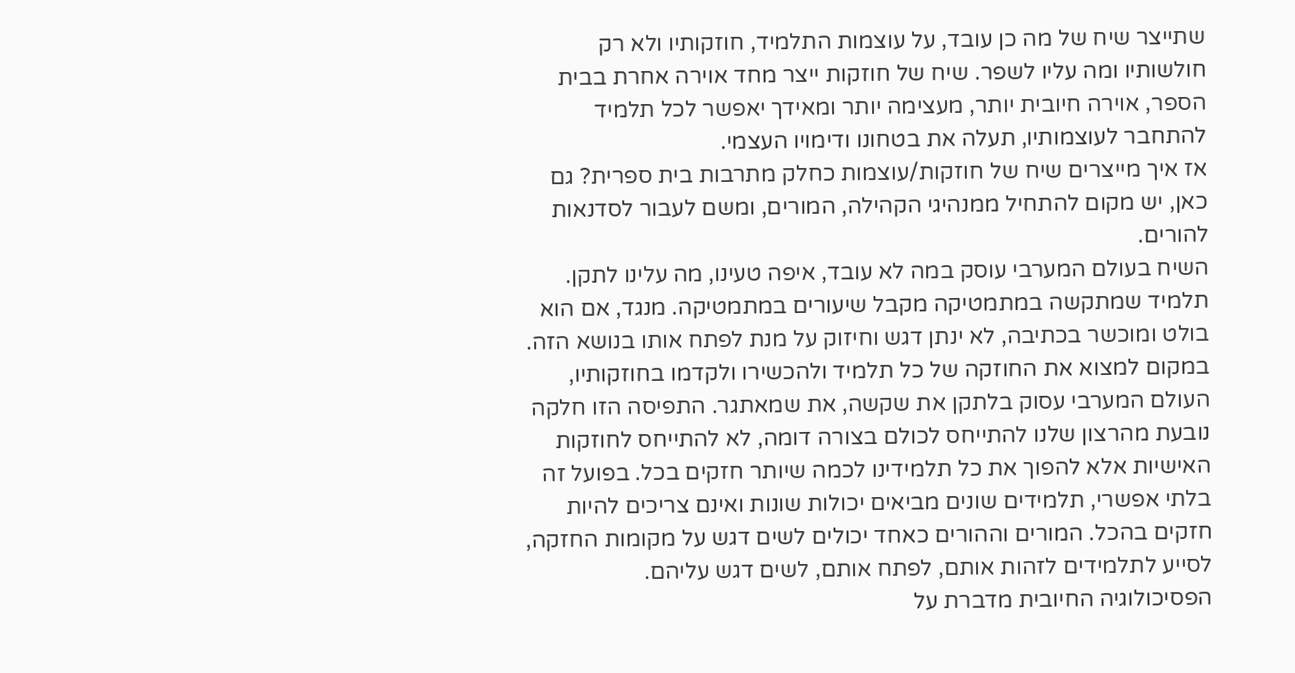שתייצר שיח של מה כן עובד, על עוצמות התלמיד, חוזקותיו ולא רק חולשותיו ומה עליו לשפר. שיח של חוזקות ייצר מחד אוירה אחרת בבית הספר, אוירה חיובית יותר, מעצימה יותר ומאידך יאפשר לכל תלמיד להתחבר לעוצמותיו, תעלה את בטחונו ודימויו העצמי.
אז איך מייצרים שיח של חוזקות/עוצמות כחלק מתרבות בית ספרית? גם כאן, יש מקום להתחיל ממנהיגי הקהילה, המורים, ומשם לעבור לסדנאות להורים.
השיח בעולם המערבי עוסק במה לא עובד, איפה טעינו, מה עלינו לתקן. תלמיד שמתקשה במתמטיקה מקבל שיעורים במתמטיקה. מנגד, אם הוא בולט ומוכשר בכתיבה, לא ינתן דגש וחיזוק על מנת לפתח אותו בנושא הזה. במקום למצוא את החוזקה של כל תלמיד ולהכשירו ולקדמו בחוזקותיו, העולם המערבי עסוק בלתקן את שקשה, את שמאתגר. התפיסה הזו חלקה נובעת מהרצון שלנו להתייחס לכולם בצורה דומה, לא להתייחס לחוזקות האישיות אלא להפוך את כל תלמידינו לכמה שיותר חזקים בכל. בפועל זה בלתי אפשרי, תלמידים שונים מביאים יכולות שונות ואינם צריכים להיות חזקים בהכל. המורים וההורים כאחד יכולים לשים דגש על מקומות החזקה, לסייע לתלמידים לזהות אותם, לפתח אותם, לשים דגש עליהם.
הפסיכולוגיה החיובית מדברת על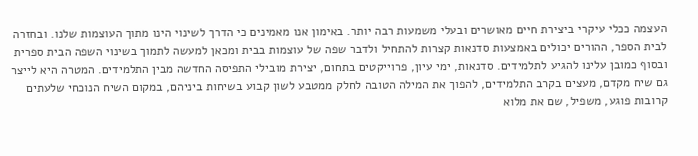העצמה ככלי עיקרי ביצירת חיים מאושרים ובעלי משמעות רבה יותר. באימון אנו מאמינים כי הדרך לשינוי הינו מתוך העוצמות שלנו. ובחזרה לבית הספר, ההורים יכולים באמצעות סדנאות קצרות להתחיל ולדבר שפה של עוצמות בבית ומכאן למעשה לתמוך בשינוי השפה הבית ספרית ובסוף כמובן עלינו להגיע לתלמידים. סדנאות, ימי עיון, פרוייקטים בתחום, יצירת מובילי התפיסה החדשה מבין התלמידים. המטרה היא לייצר גם שיח מקדם, מעצים בקרב התלמידים, להפוך את המילה הטובה לחלק ממטבע לשון קבוע בשיחות ביניהם, במקום השיח הנוכחי שלעתים קרובות פוגע, משפיל, שם את מלוא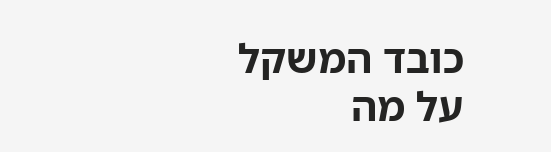כובד המשקל על מה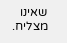שאינו מצליח.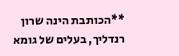**הכותבת הינה שרון רנדליך, בעלים של גומא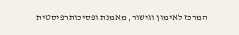המרכז לאימון וגישור, מאמנת ופסיכותרפיסטית